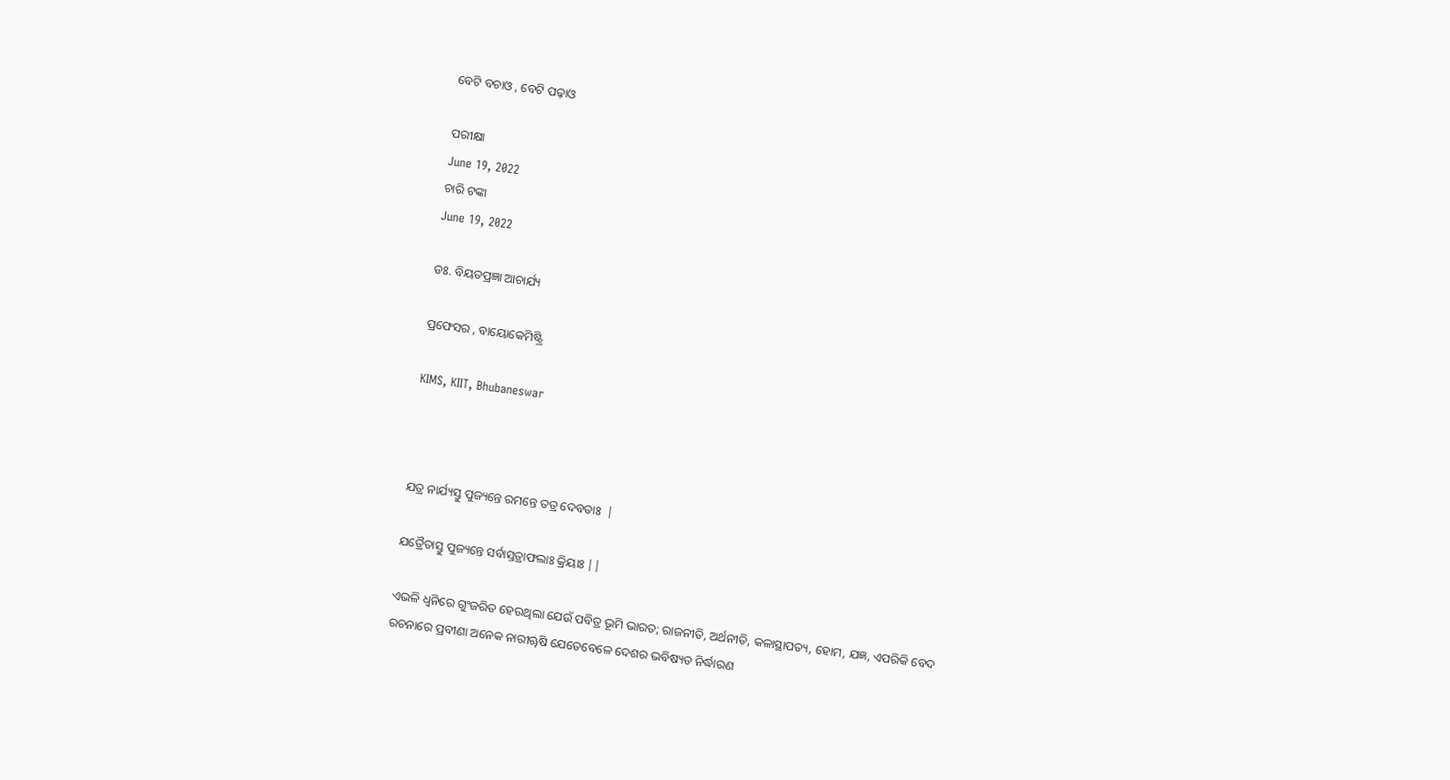ବେଟି ବଚାଓ , ବେଟି ପଢ଼ାଓ

ପରୀକ୍ଷା
June 19, 2022
ଚାରି ଟଙ୍କା
June 19, 2022

ଡଃ. ବିୟତପ୍ରଜ୍ଞା ଆଚାର୍ଯ୍ୟ

ପ୍ରଫେସର , ବାୟୋକେମିଷ୍ଟ୍ରି

KIMS, KIIT, Bhubaneswar



ଯତ୍ର ନାର୍ଯ୍ୟସ୍ତୁ ପୁଜ୍ୟନ୍ତେ ରମନ୍ତେ ତତ୍ର ଦେବତାଃ  |

ଯତ୍ରୈତାସ୍ତୁ ପୁଜ୍ୟନ୍ତେ ସର୍ବାସ୍ତତ୍ରାଫଲାଃ କ୍ରିୟାଃ ||

ଏଭଳି ଧ୍ୱନିରେ ଗୁଂଜରିତ ହେଉଥିଲା ଯେଉଁ ପବିତ୍ର ଭୂମି ଭାରତ; ରାଜନୀତି, ଅର୍ଥନୀତି, କଳାସ୍ଥାପତ୍ୟ, ହୋମ, ଯଜ୍ଞ, ଏପରିକି ବେଦ ରଚନାରେ ପ୍ରବୀଣା ଅନେକ ନାରୀୠଷି ଯେତେବେଳେ ଦେଶର ଭବିଷ୍ୟତ ନିର୍ଦ୍ଧାରଣ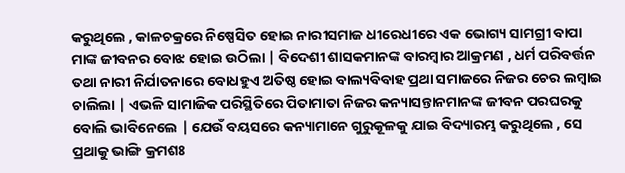କରୁଥିଲେ , କାଳଚକ୍ରରେ ନିଷ୍ପେସିତ ହୋଇ ନାରୀସମାଜ ଧୀରେଧୀରେ ଏକ ଭୋଗ୍ୟ ସାମଗ୍ରୀ ବାପା ମାଙ୍କ ଜୀବନର ବୋଝ ହୋଇ ଉଠିଲା | ବିଦେଶୀ ଶାସକମାନଙ୍କ ବାରମ୍ବାର ଆକ୍ରମଣ , ଧର୍ମ ପରିବର୍ତ୍ତନ ତଥା ନାରୀ ନିର୍ଯାତନାରେ ବୋଧହୁଏ ଅତିଷ୍ଠ ହୋଇ ବାଲ୍ୟବିବାହ ପ୍ରଥା ସମାଜରେ ନିଜର ଚେର ଲମ୍ବାଇ ଚାଲିଲା | ଏଭଳି ସାମାଜିକ ପରିସ୍ଥିତିରେ ପିତାମାତା ନିଜର କନ୍ୟାସନ୍ତାନମାନଙ୍କ ଜୀବନ ପରଘରକୁ ବୋଲି ଭାବିନେଲେ | ଯେଉଁ ବୟସରେ କନ୍ୟାମାନେ ଗୁରୁକୂଳକୁ ଯାଇ ବିଦ୍ୟାରମ୍ଭ କରୁଥିଲେ , ସେ ପ୍ରଥାକୁ ଭାଙ୍ଗି କ୍ରମଶଃ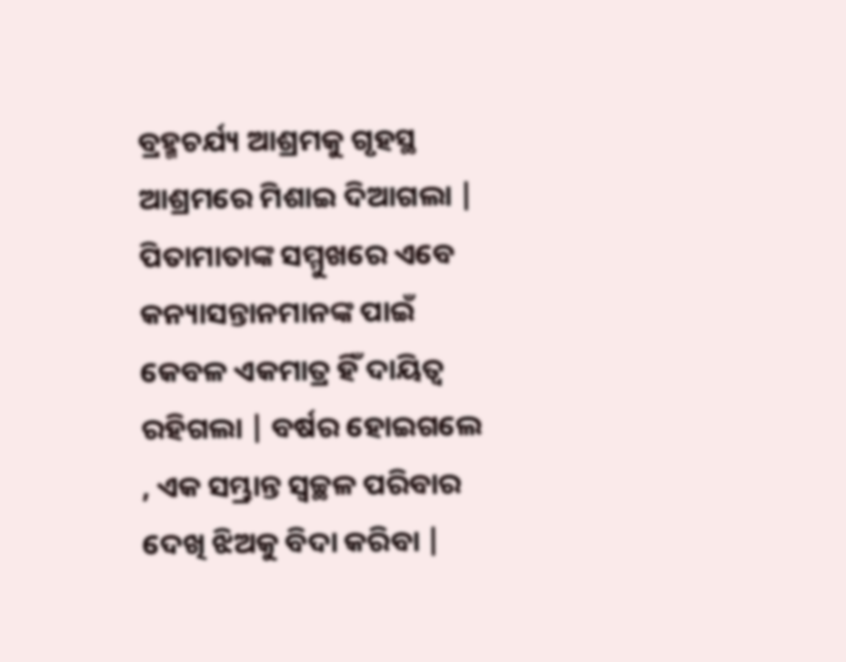ବ୍ରହ୍ମଚର୍ଯ୍ୟ ଆଶ୍ରମକୁ ଗୃହସ୍ଥ ଆଶ୍ରମରେ ମିଶାଇ ଦିଆଗଲା | ପିତାମାତାଙ୍କ ସମ୍ମୁଖରେ ଏବେ କନ୍ୟାସନ୍ତାନମାନଙ୍କ ପାଇଁ କେବଳ ଏକମାତ୍ର ହିଁ ଦାୟିତ୍ୱ ରହିଗଲା | ବର୍ଷର ହୋଇଗଲେ , ଏକ ସମ୍ଭ୍ରାନ୍ତ ସ୍ୱଚ୍ଛଳ ପରିବାର ଦେଖି ଝିଅକୁ ବିଦା କରିବା |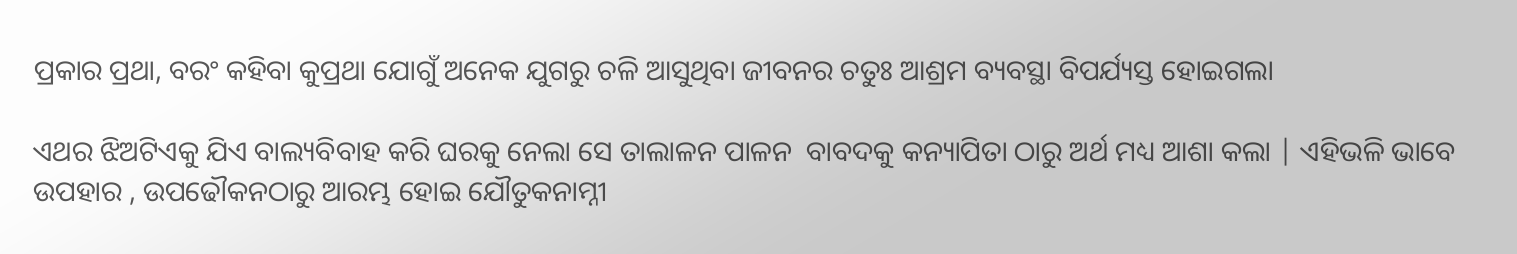ପ୍ରକାର ପ୍ରଥା, ବରଂ କହିବା କୁପ୍ରଥା ଯୋଗୁଁ ଅନେକ ଯୁଗରୁ ଚଳି ଆସୁଥିବା ଜୀବନର ଚତୁଃ ଆଶ୍ରମ ବ୍ୟବସ୍ଥା ବିପର୍ଯ୍ୟସ୍ତ ହୋଇଗଲା

ଏଥର ଝିଅଟିଏକୁ ଯିଏ ବାଲ୍ୟବିବାହ କରି ଘରକୁ ନେଲା ସେ ତାଲାଳନ ପାଳନ  ବାବଦକୁ କନ୍ୟାପିତା ଠାରୁ ଅର୍ଥ ମଧ୍ୟ ଆଶା କଲା | ଏହିଭଳି ଭାବେ ଉପହାର , ଉପଢୌକନଠାରୁ ଆରମ୍ଭ ହୋଇ ଯୌତୁକନାମ୍ନୀ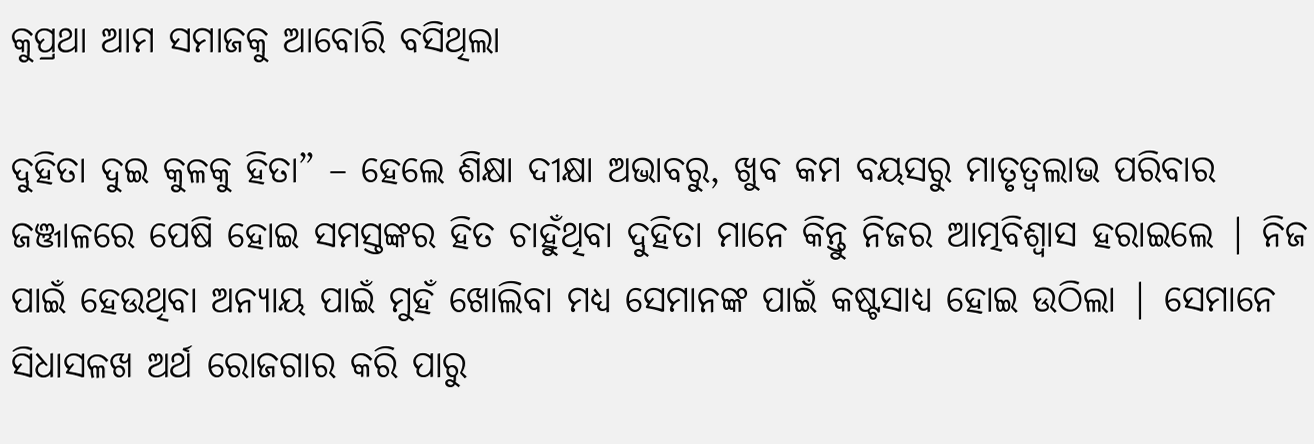କୁପ୍ରଥା ଆମ ସମାଜକୁ ଆବୋରି ବସିଥିଲା

ଦୁହିତା ଦୁଇ କୁଳକୁ ହିତା” – ହେଲେ ଶିକ୍ଷା ଦୀକ୍ଷା ଅଭାବରୁ, ଖୁବ କମ ବୟସରୁ ମାତୃତ୍ଵଲାଭ ପରିବାର ଜଞ୍ଜାଳରେ ପେଷି ହୋଇ ସମସ୍ତଙ୍କର ହିତ ଚାହୁଁଥିବା ଦୁହିତା ମାନେ କିନ୍ତୁ ନିଜର ଆତ୍ମବିଶ୍ୱାସ ହରାଇଲେ | ନିଜ ପାଇଁ ହେଉଥିବା ଅନ୍ୟାୟ ପାଇଁ ମୁହଁ ଖୋଲିବା ମଧ୍ୟ ସେମାନଙ୍କ ପାଇଁ କଷ୍ଟସାଧ୍ୟ ହୋଇ ଉଠିଲା | ସେମାନେ ସିଧାସଳଖ ଅର୍ଥ ରୋଜଗାର କରି ପାରୁ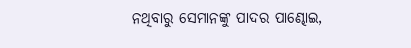ନଥିବାରୁ ସେମାନଙ୍କୁ ପାଦର ପାଣ୍ଢୋଇ,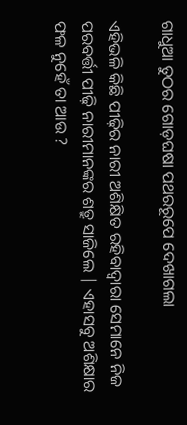ଗାଧୁଆ ତୁଠର ଗୋଡ଼ଘଷା ପଥରରୂପେ ଦେଖାଗଲା

ଏହିଭଳି କିଛି ପୀଢ଼ିର ନାରୀ ଅଶିକ୍ଷିତ ରହିବାଦ୍ୱାରା ସେମାନେ ନିଜ ପରବର୍ତ୍ତୀ ପୀଢ଼ି ନାରୀମାନଙ୍କର ଶତ୍ରୁ ସାଜିଲେ | ଏହାସବୁ ଅଶିକ୍ଷାର ଫଳ ନୁହେଁ ତା ଆଉ ?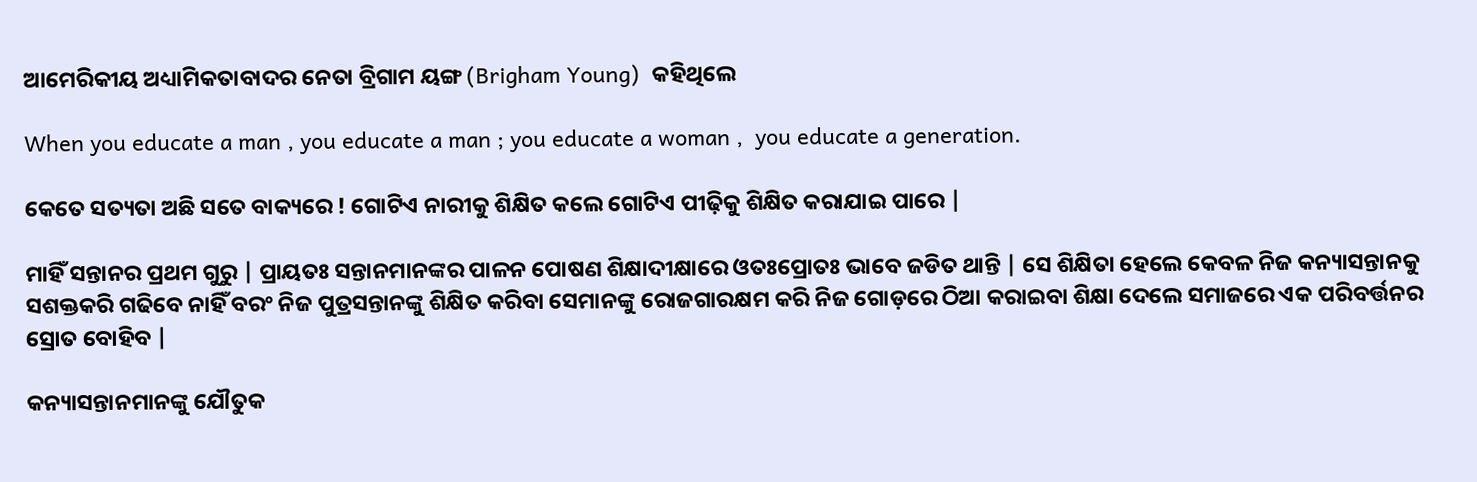ଆମେରିକୀୟ ଅଧ୍ୟାମିକତାବାଦର ନେତା ବ୍ରିଗାମ ୟଙ୍ଗ (Brigham Young)  କହିଥିଲେ

When you educate a man , you educate a man ; you educate a woman ,  you educate a generation.

କେତେ ସତ୍ୟତା ଅଛି ସତେ ବାକ୍ୟରେ ! ଗୋଟିଏ ନାରୀକୁ ଶିକ୍ଷିତ କଲେ ଗୋଟିଏ ପୀଢ଼ିକୁ ଶିକ୍ଷିତ କରାଯାଇ ପାରେ |

ମାହିଁ ସନ୍ତାନର ପ୍ରଥମ ଗୁରୁ | ପ୍ରାୟତଃ ସନ୍ତାନମାନଙ୍କର ପାଳନ ପୋଷଣ ଶିକ୍ଷାଦୀକ୍ଷାରେ ଓତଃପ୍ରୋତଃ ଭାବେ ଜଡିତ ଥାନ୍ତି | ସେ ଶିକ୍ଷିତା ହେଲେ କେବଳ ନିଜ କନ୍ୟାସନ୍ତାନକୁ ସଶକ୍ତକରି ଗଢିବେ ନାହିଁ ବରଂ ନିଜ ପୁତ୍ରସନ୍ତାନଙ୍କୁ ଶିକ୍ଷିତ କରିବା ସେମାନଙ୍କୁ ରୋଜଗାରକ୍ଷମ କରି ନିଜ ଗୋଡ଼ରେ ଠିଆ କରାଇବା ଶିକ୍ଷା ଦେଲେ ସମାଜରେ ଏକ ପରିବର୍ତ୍ତନର ସ୍ରୋତ ବୋହିବ |

କନ୍ୟାସନ୍ତାନମାନଙ୍କୁ ଯୌତୁକ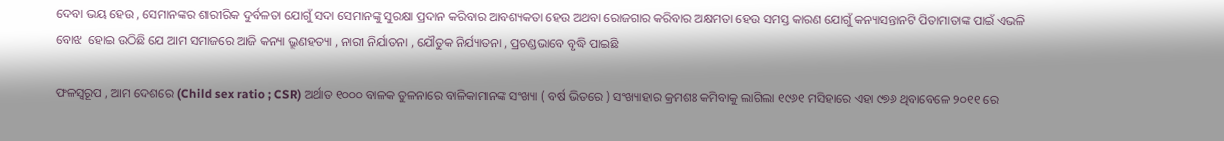ଦେବା ଭୟ ହେଉ , ସେମାନଙ୍କର ଶାରୀରିକ ଦୁର୍ବଳତା ଯୋଗୁଁ ସଦା ସେମାନଙ୍କୁ ସୁରକ୍ଷା ପ୍ରଦାନ କରିବାର ଆବଶ୍ୟକତା ହେଉ ଅଥବା ରୋଜଗାର କରିବାର ଅକ୍ଷମତା ହେଉ ସମସ୍ତ କାରଣ ଯୋଗୁଁ କନ୍ୟାସନ୍ତାନଟି ପିତାମାତାଙ୍କ ପାଇଁ ଏଭଳି ବୋଝ  ହୋଇ ଉଠିଛି ଯେ ଆମ ସମାଜରେ ଆଜି କନ୍ୟା ଭ୍ରୂଣହତ୍ୟା , ନାରୀ ନିର୍ଯାତନା , ଯୌତୁକ ନିର୍ଯ୍ୟାତନା , ପ୍ରଚଣ୍ଡଭାବେ ବୃଦ୍ଧି ପାଇଛି

ଫଳସ୍ୱରୂପ , ଆମ ଦେଶରେ (Child sex ratio ; CSR) ଅର୍ଥାତ ୧୦୦୦ ବାଳକ ତୁଳନାରେ ବାଳିକାମାନଙ୍କ ସଂଖ୍ୟା ( ବର୍ଷ ଭିତରେ ) ସଂଖ୍ୟାହାର କ୍ରମଶଃ କମିବାକୁ ଲାଗିଲା ୧୯୬୧ ମସିହାରେ ଏହା ୯୭୬ ଥିବାବେଳେ ୨୦୧୧ ରେ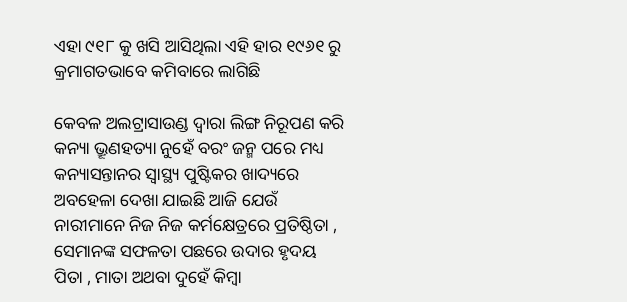ଏହା ୯୧୮ କୁ ଖସି ଆସିଥିଲା ଏହି ହାର ୧୯୬୧ ରୁ କ୍ରମାଗତଭାବେ କମିବାରେ ଲାଗିଛି

କେବଳ ଅଲଟ୍ରାସାଉଣ୍ଡ ଦ୍ୱାରା ଲିଙ୍ଗ ନିରୂପଣ କରି କନ୍ୟା ଭ୍ରୂଣହତ୍ୟା ନୁହେଁ ବରଂ ଜନ୍ମ ପରେ ମଧ୍ୟ କନ୍ୟାସନ୍ତାନର ସ୍ଵାସ୍ଥ୍ୟ ପୁଷ୍ଟିକର ଖାଦ୍ୟରେ ଅବହେଳା ଦେଖା ଯାଇଛି ଆଜି ଯେଉଁ ନାରୀମାନେ ନିଜ ନିଜ କର୍ମକ୍ଷେତ୍ରରେ ପ୍ରତିଷ୍ଠିତା , ସେମାନଙ୍କ ସଫଳତା ପଛରେ ଉଦାର ହୃଦୟ ପିତା , ମାତା ଅଥବା ଦୁହେଁ କିମ୍ବା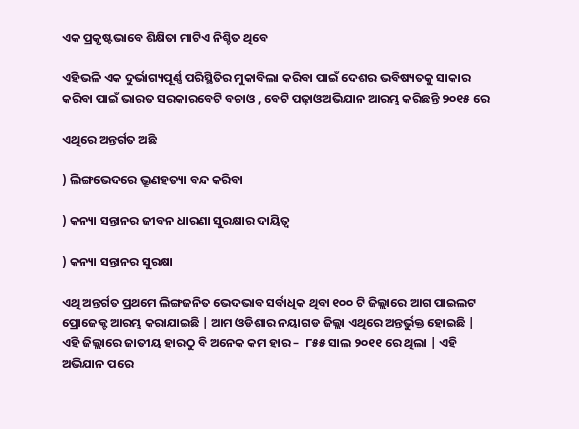ଏକ ପ୍ରକୃଷ୍ଟଭାବେ ଶିକ୍ଷିତା ମାଟିଏ ନିଶ୍ଚିତ ଥିବେ

ଏହିଭଳି ଏକ ଦୁର୍ଭାଗ୍ୟପୂର୍ଣ୍ଣ ପରିସ୍ଥିତିର ମୁକାବିଲା କରିବା ପାଇଁ ଦେଶର ଭବିଷ୍ୟତକୁ ସାକାର କରିବା ପାଇଁ ଭାରତ ସରକାରବେଟି ବଚାଓ , ବେଟି ପଢ଼ାଓଅଭିଯାନ ଆରମ୍ଭ କରିଛନ୍ତି ୨୦୧୫ ରେ

ଏଥିରେ ଅନ୍ତର୍ଗତ ଅଛି

) ଲିଙ୍ଗଭେଦରେ ଭ୍ରୂଣହତ୍ୟା ବନ୍ଦ କରିବା

) କନ୍ୟା ସନ୍ତାନର ଜୀବନ ଧାରଣା ସୁରକ୍ଷାର ଦାୟିତ୍ୱ

) କନ୍ୟା ସନ୍ତାନର ସୁରକ୍ଷା

ଏଥି ଅନ୍ତର୍ଗତ ପ୍ରଥମେ ଲିଙ୍ଗଜନିତ ଭେଦଭାବ ସର୍ବାଧିକ ଥିବା ୧୦୦ ଟି ଜିଲ୍ଲାରେ ଆଗ ପାଇଲଟ ପ୍ରୋଜେକ୍ଟ ଆରମ୍ଭ କରାଯାଇଛି | ଆମ ଓଡିଶାର ନୟାଗଡ ଜିଲ୍ଲା ଏଥିରେ ଅନ୍ତର୍ଭୁକ୍ତ ହୋଇଛି | ଏହି ଜିଲ୍ଲାରେ ଜାତୀୟ ହାରଠୁ ବି ଅନେକ କମ ହାର –  ୮୫୫ ସାଲ ୨୦୧୧ ରେ ଥିଲା | ଏହି ଅଭିଯାନ ପରେ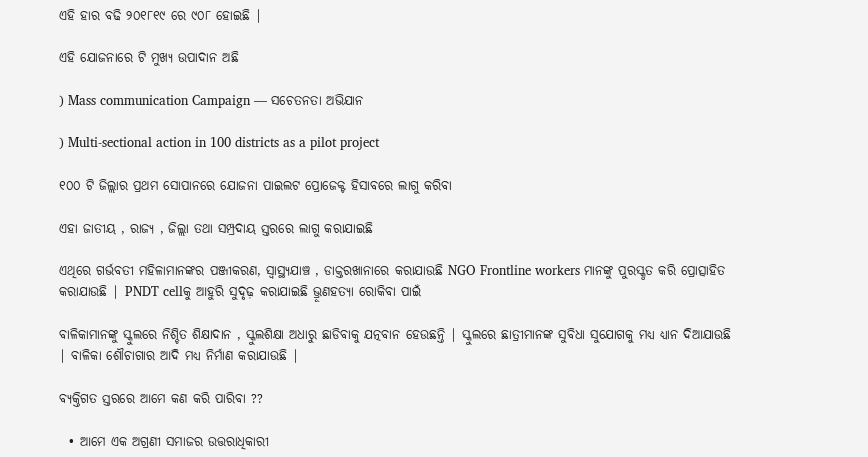ଏହି ହାର ବଢି ୨୦୧୮୧୯ ରେ ୯୦୮ ହୋଇଛି |

ଏହି ଯୋଜନାରେ ଟି ମୁଖ୍ୟ ଉପାଦାନ ଅଛି

) Mass communication Campaign — ସଚେତନତା ଅଭିଯାନ

) Multi-sectional action in 100 districts as a pilot project

୧୦୦ ଟି ଜିଲ୍ଲାର ପ୍ରଥମ ସୋପାନରେ ଯୋଜନା ପାଇଲଟ ପ୍ରୋଜେକ୍ଟ ହିସାବରେ ଲାଗୁ କରିବା

ଏହା ଜାତୀୟ , ରାଜ୍ୟ , ଜିଲ୍ଲା ତଥା ସମ୍ପ୍ରଦାୟ ସ୍ତରରେ ଲାଗୁ କରାଯାଇଛି

ଏଥିରେ ଗର୍ଭବତୀ ମହିଳାମାନଙ୍କର ପଞ୍ଜୀକରଣ, ସ୍ୱାସ୍ଥ୍ୟଯାଞ୍ଚ , ଡାକ୍ତରଖାନାରେ କରାଯାଉଛି NGO Frontline workers ମାନଙ୍କୁ ପୁରସ୍କୃତ କରି ପ୍ରୋତ୍ସାହିତ କରାଯାଉଛି | PNDT cellକୁ ଆହୁରି ସୁଦୃଢ଼ କରାଯାଇଛି ଭ୍ରୂଣହତ୍ୟା ରୋକିବା ପାଇଁ

ବାଳିକାମାନଙ୍କୁ ସ୍କୁଲରେ ନିଶ୍ଚିତ ଶିକ୍ଷାଦାନ , ସ୍କୁଲଶିକ୍ଷା ଅଧାରୁ ଛାଡିବାକୁ ଯତ୍ନବାନ ହେଉଛନ୍ତି | ସ୍କୁଲରେ ଛାତ୍ରୀମାନଙ୍କ ସୁବିଧା ସୁଯୋଗକୁ ମଧ୍ୟ ଧ୍ୟାନ ଦିଆଯାଉଛି | ବାଳିକା ଶୌଚାଗାର ଆଦି ମଧ୍ୟ ନିର୍ମାଣ କରାଯାଉଛି |

ବ୍ୟକ୍ତିଗତ ସ୍ତରରେ ଆମେ କଣ କରି ପାରିବା ??

  • ଆମେ ଏକ ଅଗ୍ରଣୀ ସମାଜର ଉତ୍ତରାଧିକାରୀ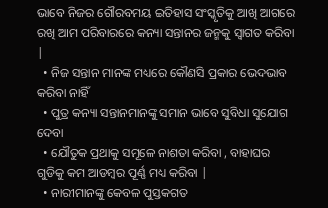ଭାବେ ନିଜର ଗୌରବମୟ ଇତିହାସ ସଂସ୍କୃତିକୁ ଆଖି ଆଗରେ ରଖି ଆମ ପରିବାରରେ କନ୍ୟା ସନ୍ତାନର ଜନ୍ମକୁ ସ୍ୱାଗତ କରିବା |
  • ନିଜ ସନ୍ତାନ ମାନଙ୍କ ମଧ୍ୟରେ କୌଣସି ପ୍ରକାର ଭେଦଭାବ କରିବା ନାହିଁ
  • ପୁତ୍ର କନ୍ୟା ସନ୍ତାନମାନଙ୍କୁ ସମାନ ଭାବେ ସୁବିଧା ସୁଯୋଗ ଦେବା
  • ଯୌତୁକ ପ୍ରଥାକୁ ସମୂଳେ ନାଶତା କରିବା , ବାହାଘର ଗୁଡିକୁ କମ ଆଡମ୍ବର ପୂର୍ଣ୍ଣ ମଧ୍ୟ କରିବା |
  • ନାରୀମାନଙ୍କୁ କେବଳ ପୁସ୍ତକଗତ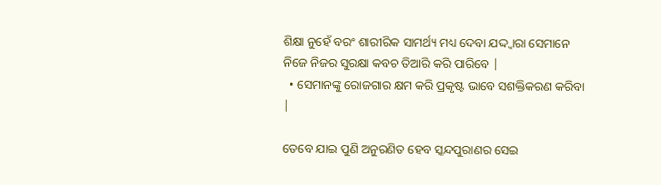ଶିକ୍ଷା ନୁହେଁ ବରଂ ଶାରୀରିକ ସାମର୍ଥ୍ୟ ମଧ୍ୟ ଦେବା ଯଦ୍ଦ୍ଵାରା ସେମାନେ ନିଜେ ନିଜର ସୁରକ୍ଷା କବଚ ତିଆରି କରି ପାରିବେ |
  • ସେମାନଙ୍କୁ ରୋଜଗାର କ୍ଷମ କରି ପ୍ରକୃଷ୍ଟ ଭାବେ ସଶକ୍ତିକରଣ କରିବା |

ତେବେ ଯାଇ ପୁଣି ଅନୁରଣିତ ହେବ ସ୍କନ୍ଦପୁରାଣର ସେଇ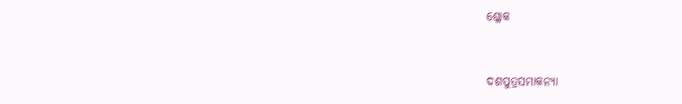ଶ୍ଳୋକ



ଦଶପୁତ୍ରସମାକନ୍ୟା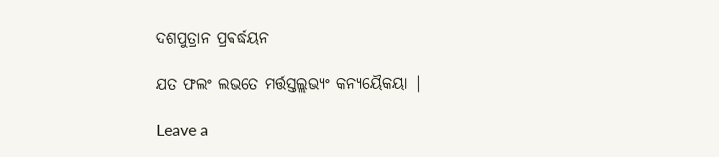ଦଶପୁତ୍ରାନ ପ୍ରଵର୍ଦ୍ଧୟନ

ଯତ ଫଲଂ ଲଭତେ ମର୍ତ୍ତସ୍ତଲ୍ଲଭ୍ୟଂ କନ୍ୟୟୈକୟା |

Leave a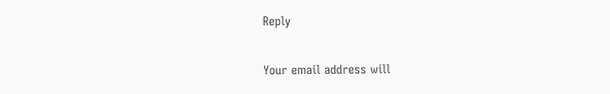Reply

Your email address will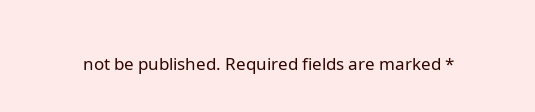not be published. Required fields are marked *